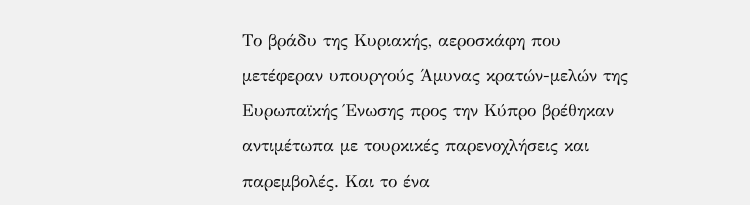Το βράδυ της Κυριακής, αεροσκάφη που μετέφεραν υπουργούς Άμυνας κρατών-μελών της Ευρωπαϊκής Ένωσης προς την Κύπρο βρέθηκαν αντιμέτωπα με τουρκικές παρενοχλήσεις και παρεμβολές. Και το ένα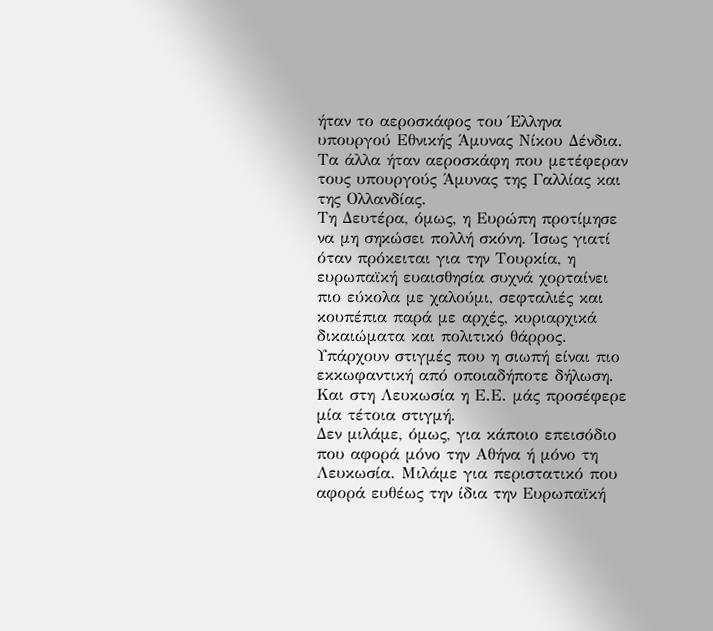ήταν το αεροσκάφος του Έλληνα υπουργού Εθνικής Άμυνας Νίκου Δένδια. Τα άλλα ήταν αεροσκάφη που μετέφεραν τους υπουργούς Άμυνας της Γαλλίας και της Ολλανδίας.
Τη Δευτέρα, όμως, η Ευρώπη προτίμησε να μη σηκώσει πολλή σκόνη. Ίσως γιατί όταν πρόκειται για την Τουρκία, η ευρωπαϊκή ευαισθησία συχνά χορταίνει πιο εύκολα με χαλούμι, σεφταλιές και κουπέπια παρά με αρχές, κυριαρχικά δικαιώματα και πολιτικό θάρρος.
Υπάρχουν στιγμές που η σιωπή είναι πιο εκκωφαντική από οποιαδήποτε δήλωση. Και στη Λευκωσία η Ε.Ε. μάς προσέφερε μία τέτοια στιγμή.
Δεν μιλάμε, όμως, για κάποιο επεισόδιο που αφορά μόνο την Αθήνα ή μόνο τη Λευκωσία. Μιλάμε για περιστατικό που αφορά ευθέως την ίδια την Ευρωπαϊκή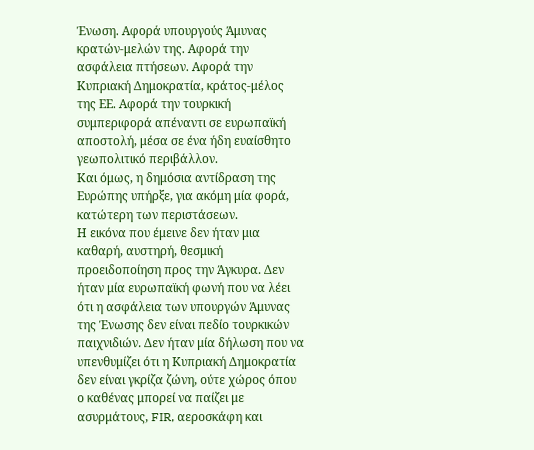Ένωση. Αφορά υπουργούς Άμυνας κρατών-μελών της. Αφορά την ασφάλεια πτήσεων. Αφορά την Κυπριακή Δημοκρατία, κράτος-μέλος της ΕΕ. Αφορά την τουρκική συμπεριφορά απέναντι σε ευρωπαϊκή αποστολή, μέσα σε ένα ήδη ευαίσθητο γεωπολιτικό περιβάλλον.
Και όμως, η δημόσια αντίδραση της Ευρώπης υπήρξε, για ακόμη μία φορά, κατώτερη των περιστάσεων.
Η εικόνα που έμεινε δεν ήταν μια καθαρή, αυστηρή, θεσμική προειδοποίηση προς την Άγκυρα. Δεν ήταν μία ευρωπαϊκή φωνή που να λέει ότι η ασφάλεια των υπουργών Άμυνας της Ένωσης δεν είναι πεδίο τουρκικών παιχνιδιών. Δεν ήταν μία δήλωση που να υπενθυμίζει ότι η Κυπριακή Δημοκρατία δεν είναι γκρίζα ζώνη, ούτε χώρος όπου ο καθένας μπορεί να παίζει με ασυρμάτους, FIR, αεροσκάφη και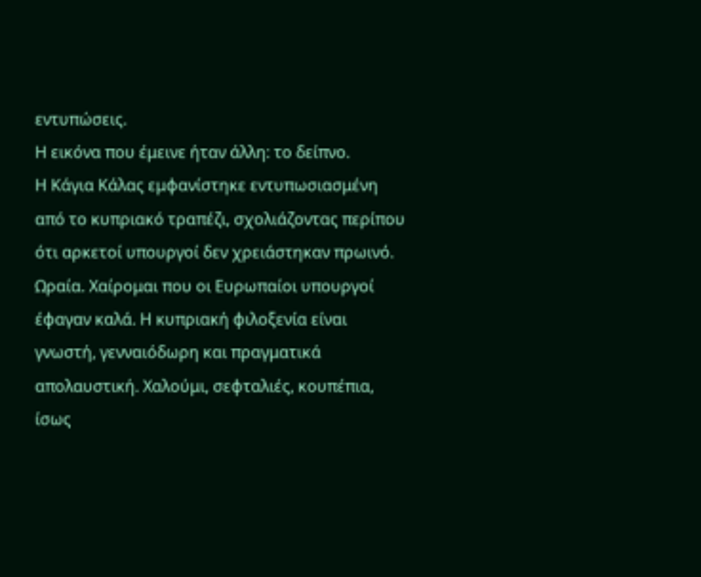εντυπώσεις.
Η εικόνα που έμεινε ήταν άλλη: το δείπνο.
Η Κάγια Κάλας εμφανίστηκε εντυπωσιασμένη από το κυπριακό τραπέζι, σχολιάζοντας περίπου ότι αρκετοί υπουργοί δεν χρειάστηκαν πρωινό. Ωραία. Χαίρομαι που οι Ευρωπαίοι υπουργοί έφαγαν καλά. Η κυπριακή φιλοξενία είναι γνωστή, γενναιόδωρη και πραγματικά απολαυστική. Χαλούμι, σεφταλιές, κουπέπια, ίσως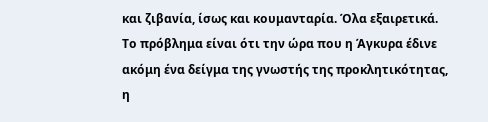και ζιβανία, ίσως και κουμανταρία. Όλα εξαιρετικά.
Το πρόβλημα είναι ότι την ώρα που η Άγκυρα έδινε ακόμη ένα δείγμα της γνωστής της προκλητικότητας, η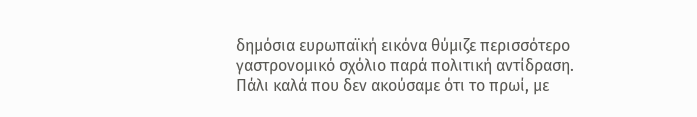δημόσια ευρωπαϊκή εικόνα θύμιζε περισσότερο γαστρονομικό σχόλιο παρά πολιτική αντίδραση.
Πάλι καλά που δεν ακούσαμε ότι το πρωί, με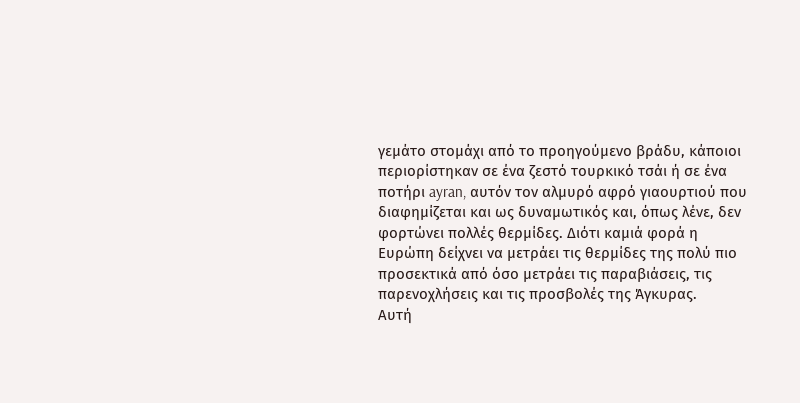γεμάτο στομάχι από το προηγούμενο βράδυ, κάποιοι περιορίστηκαν σε ένα ζεστό τουρκικό τσάι ή σε ένα ποτήρι ayran, αυτόν τον αλμυρό αφρό γιαουρτιού που διαφημίζεται και ως δυναμωτικός και, όπως λένε, δεν φορτώνει πολλές θερμίδες. Διότι καμιά φορά η Ευρώπη δείχνει να μετράει τις θερμίδες της πολύ πιο προσεκτικά από όσο μετράει τις παραβιάσεις, τις παρενοχλήσεις και τις προσβολές της Άγκυρας.
Αυτή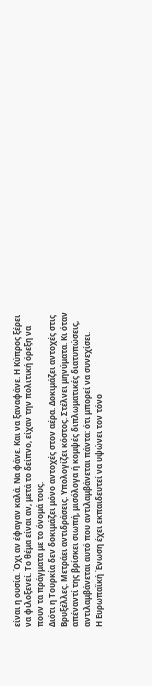είναι η ουσία. Όχι αν έφαγαν καλά. Να φάνε. Και να ξαναφάνε. Η Κύπρος ξέρει να φιλοξενεί. Το θέμα είναι αν, μετά το δείπνο, είχαν την πολιτική όρεξη να πουν τα πράγματα με το όνομά τους.
Διότι η Τουρκία δεν δοκιμάζει μόνο αντοχές στον αέρα. Δοκιμάζει αντοχές στις Βρυξέλλες. Μετράει αντιδράσεις. Υπολογίζει κόστος. Στέλνει μηνύματα. Κι όταν απέναντί της βρίσκει σιωπή, μισόλογα ή κομψές διπλωματικές διατυπώσεις, αντιλαμβάνεται αυτό που αντιλαμβάνεται πάντα: ότι μπορεί να συνεχίσει.
Η Ευρωπαϊκή Ένωση έχει εκπαιδευτεί να υψώνει τον τόνο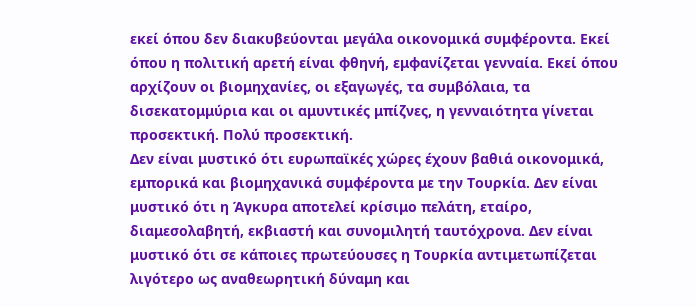εκεί όπου δεν διακυβεύονται μεγάλα οικονομικά συμφέροντα. Εκεί όπου η πολιτική αρετή είναι φθηνή, εμφανίζεται γενναία. Εκεί όπου αρχίζουν οι βιομηχανίες, οι εξαγωγές, τα συμβόλαια, τα δισεκατομμύρια και οι αμυντικές μπίζνες, η γενναιότητα γίνεται προσεκτική. Πολύ προσεκτική.
Δεν είναι μυστικό ότι ευρωπαϊκές χώρες έχουν βαθιά οικονομικά, εμπορικά και βιομηχανικά συμφέροντα με την Τουρκία. Δεν είναι μυστικό ότι η Άγκυρα αποτελεί κρίσιμο πελάτη, εταίρο, διαμεσολαβητή, εκβιαστή και συνομιλητή ταυτόχρονα. Δεν είναι μυστικό ότι σε κάποιες πρωτεύουσες η Τουρκία αντιμετωπίζεται λιγότερο ως αναθεωρητική δύναμη και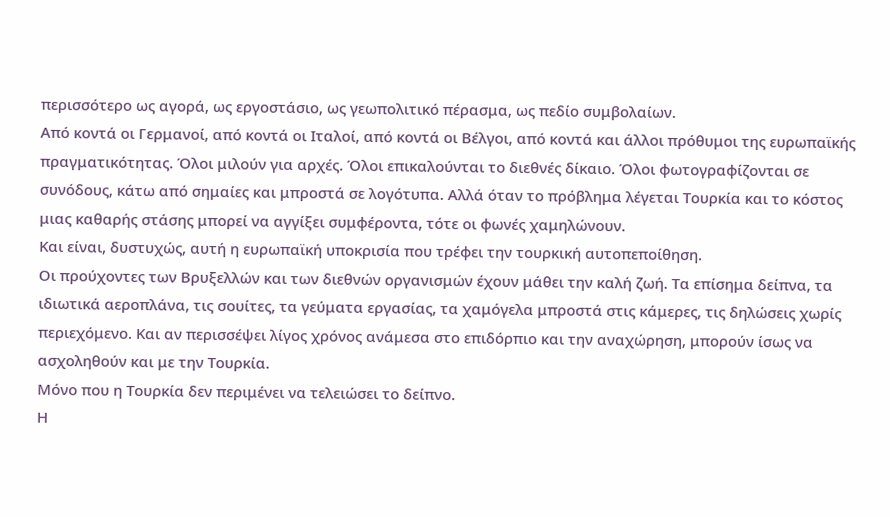περισσότερο ως αγορά, ως εργοστάσιο, ως γεωπολιτικό πέρασμα, ως πεδίο συμβολαίων.
Από κοντά οι Γερμανοί, από κοντά οι Ιταλοί, από κοντά οι Βέλγοι, από κοντά και άλλοι πρόθυμοι της ευρωπαϊκής πραγματικότητας. Όλοι μιλούν για αρχές. Όλοι επικαλούνται το διεθνές δίκαιο. Όλοι φωτογραφίζονται σε συνόδους, κάτω από σημαίες και μπροστά σε λογότυπα. Αλλά όταν το πρόβλημα λέγεται Τουρκία και το κόστος μιας καθαρής στάσης μπορεί να αγγίξει συμφέροντα, τότε οι φωνές χαμηλώνουν.
Και είναι, δυστυχώς, αυτή η ευρωπαϊκή υποκρισία που τρέφει την τουρκική αυτοπεποίθηση.
Οι προύχοντες των Βρυξελλών και των διεθνών οργανισμών έχουν μάθει την καλή ζωή. Τα επίσημα δείπνα, τα ιδιωτικά αεροπλάνα, τις σουίτες, τα γεύματα εργασίας, τα χαμόγελα μπροστά στις κάμερες, τις δηλώσεις χωρίς περιεχόμενο. Και αν περισσέψει λίγος χρόνος ανάμεσα στο επιδόρπιο και την αναχώρηση, μπορούν ίσως να ασχοληθούν και με την Τουρκία.
Μόνο που η Τουρκία δεν περιμένει να τελειώσει το δείπνο.
Η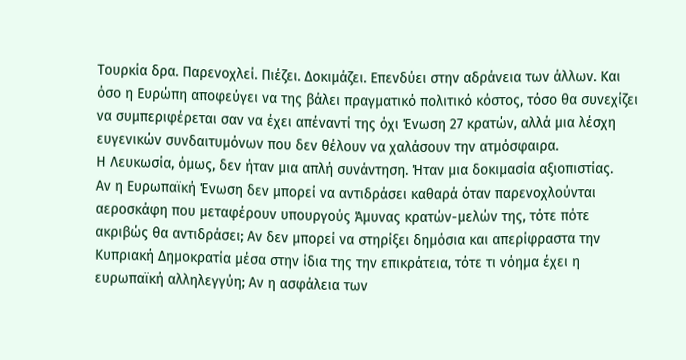Τουρκία δρα. Παρενοχλεί. Πιέζει. Δοκιμάζει. Επενδύει στην αδράνεια των άλλων. Και όσο η Ευρώπη αποφεύγει να της βάλει πραγματικό πολιτικό κόστος, τόσο θα συνεχίζει να συμπεριφέρεται σαν να έχει απέναντί της όχι Ένωση 27 κρατών, αλλά μια λέσχη ευγενικών συνδαιτυμόνων που δεν θέλουν να χαλάσουν την ατμόσφαιρα.
Η Λευκωσία, όμως, δεν ήταν μια απλή συνάντηση. Ήταν μια δοκιμασία αξιοπιστίας.
Αν η Ευρωπαϊκή Ένωση δεν μπορεί να αντιδράσει καθαρά όταν παρενοχλούνται αεροσκάφη που μεταφέρουν υπουργούς Άμυνας κρατών-μελών της, τότε πότε ακριβώς θα αντιδράσει; Αν δεν μπορεί να στηρίξει δημόσια και απερίφραστα την Κυπριακή Δημοκρατία μέσα στην ίδια της την επικράτεια, τότε τι νόημα έχει η ευρωπαϊκή αλληλεγγύη; Αν η ασφάλεια των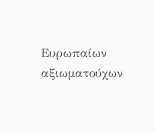Ευρωπαίων αξιωματούχων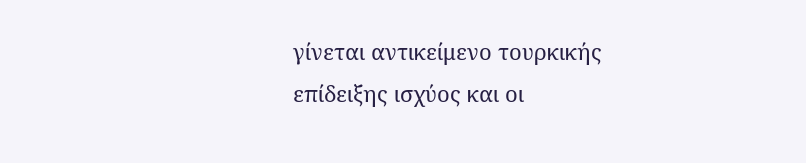γίνεται αντικείμενο τουρκικής επίδειξης ισχύος και οι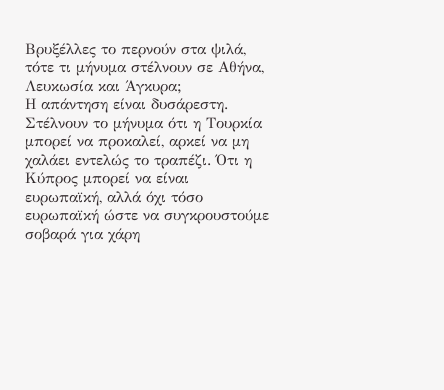Βρυξέλλες το περνούν στα ψιλά, τότε τι μήνυμα στέλνουν σε Αθήνα, Λευκωσία και Άγκυρα;
Η απάντηση είναι δυσάρεστη.
Στέλνουν το μήνυμα ότι η Τουρκία μπορεί να προκαλεί, αρκεί να μη χαλάει εντελώς το τραπέζι. Ότι η Κύπρος μπορεί να είναι ευρωπαϊκή, αλλά όχι τόσο ευρωπαϊκή ώστε να συγκρουστούμε σοβαρά για χάρη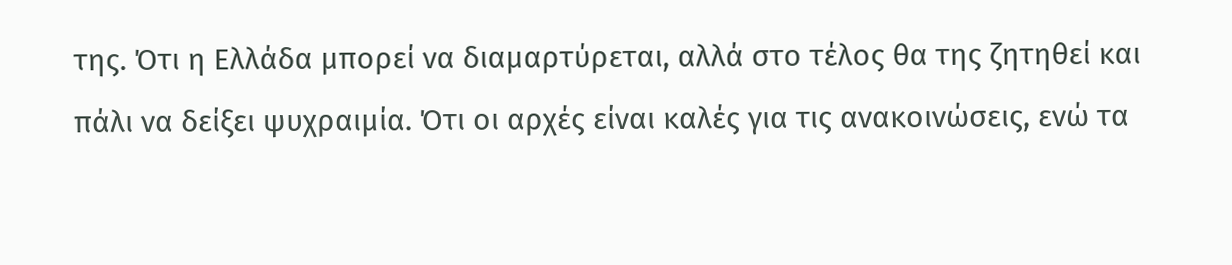της. Ότι η Ελλάδα μπορεί να διαμαρτύρεται, αλλά στο τέλος θα της ζητηθεί και πάλι να δείξει ψυχραιμία. Ότι οι αρχές είναι καλές για τις ανακοινώσεις, ενώ τα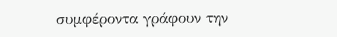συμφέροντα γράφουν την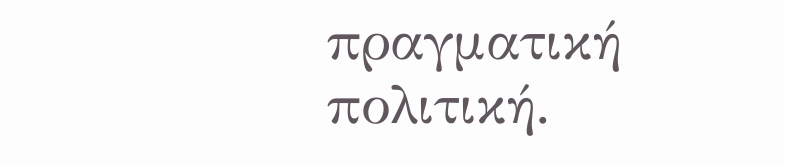πραγματική πολιτική.